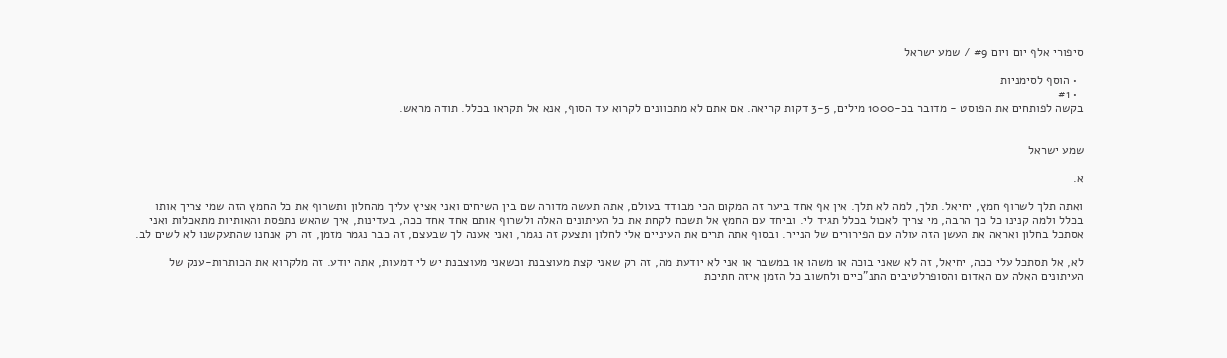סיפורי אלף יום ויום #9 / שמע ישראל

  • הוסף לסימניות
  • #1
בקשה לפותחים את הפוסט - מדובר בכ-1000 מילים, 3-5 דקות קריאה. אם אתם לא מתכוונים לקרוא עד הסוף, אנא אל תקראו בכלל. תודה מראש.


שמע ישראל

א.

ואתה תלך לשרוף חמץ, יחיאל. תלך, למה לא תלך. אין אף אחד ביער זה המקום הכי מבודד בעולם, אתה תעשה מדורה שם בין השיחים ואני אציץ עליך מהחלון ותשרוף את כל החמץ הזה שמי צריך אותו בכלל ולמה קנינו כל כך הרבה, מי צריך לאכול בכלל תגיד לי. וביחד עם החמץ אל תשכח לקחת את כל העיתונים האלה ולשרוף אותם אחד אחד ככה, בעדינות, איך שהאש נתפסת והאותיות מתאכלות ואני אסתכל בחלון ואראה את העשן הזה עולה עם הפירורים של הנייר. ובסוף אתה תרים את העיניים אלי לחלון ותצעק זה נגמר, ואני אענה לך שבעצם, זה כבר נגמר מזמן, זה רק אנחנו שהתעקשנו לא לשים לב.

לא, אל תסתכל עלי ככה, יחיאל, זה לא שאני בוכה או משהו או במשבר או אני לא יודעת מה, זה רק שאני קצת מעוצבנת וכשאני מעוצבנת יש לי דמעות, אתה יודע. זה מלקרוא את הכותרות-ענק של העיתונים האלה עם האדום והסופרלטיבים התנ"כיים ולחשוב כל הזמן איזה חתיכת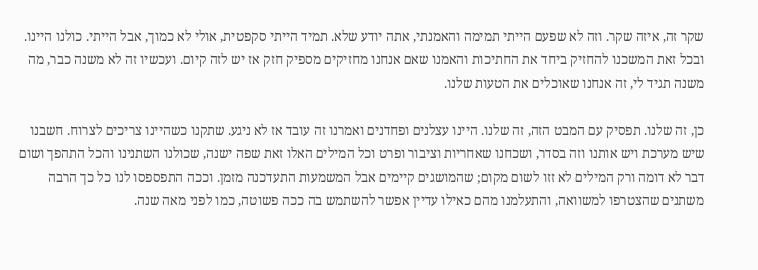שקר זה, איזה שקר. וזה לא שפעם הייתי תמימה והאמנתי, אתה יודע שלא. תמיד הייתי סקפטית, אולי לא כמוך, אבל הייתי. כולנו היינו. ובכל זאת המשכנו להחזיק ביחד את החתיכות והאמנו שאם אנחנו מחזיקים מספיק חזק אז יש לזה קיום. ועכשיו זה לא משנה כבר, מה משנה תגיד לי, זה אנחנו שאוכלים את הטעות שלנו.

כן, זה שלנו. תפסיק עם המבט הזה, זה שלנו. היינו עצלנים ופחדנים ואמרנו זה עובד אז לא ניגע. שתקנו כשהיינו צריכים לצרוח. חשבנו שיש מערכת ויש אותנו וזה בסדר, ושכחנו שאחריות וציבור ופרט וכל המילים האלו זאת שפה ישנה, שכולנו השתנינו והכל התהפך ושום דבר לא דומה ורק המילים לא זזו לשום מקום; שהמושגים קיימים אבל המשמעות התעדכנה מזמן. וככה התפספסו לנו כל כך הרבה משתנים שהצטרפו למשוואה, והתעלמנו מהם כאילו עדיין אפשר להשתמש בה ככה פשוטה, כמו לפני מאה שנה.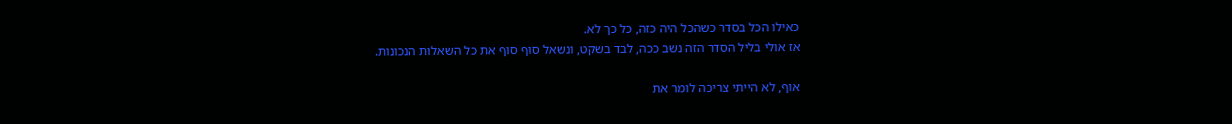כאילו הכל בסדר כשהכל היה כזה, כל כך לא.
אז אולי בליל הסדר הזה נשב ככה, לבד בשקט, ונשאל סוף סוף את כל השאלות הנכונות.

אוף, לא הייתי צריכה לומר את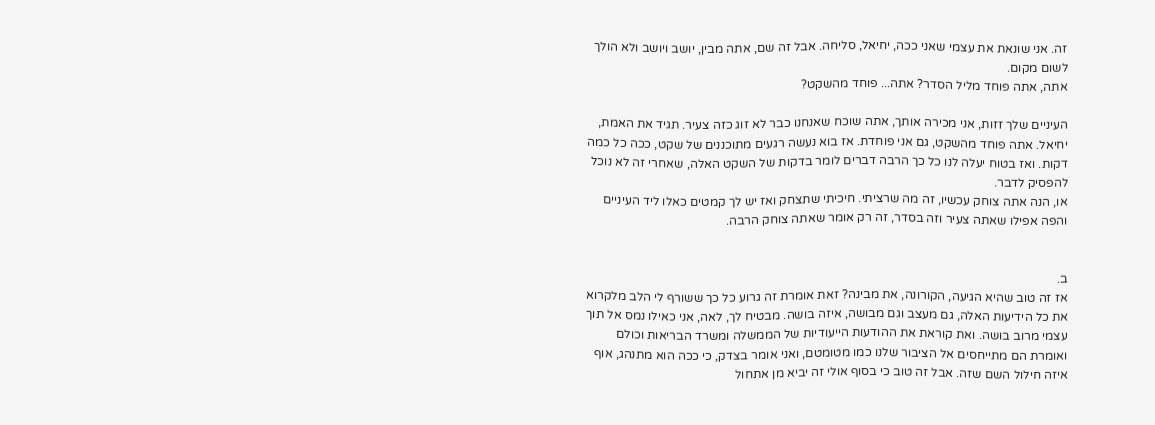זה. אני שונאת את עצמי שאני ככה, יחיאל, סליחה. אבל זה שם, אתה מבין, יושב ויושב ולא הולך לשום מקום.
אתה, אתה פוחד מליל הסדר? אתה... פוחד מהשקט?

העיניים שלך זזות, אני מכירה אותך, אתה שוכח שאנחנו כבר לא זוג כזה צעיר. תגיד את האמת, יחיאל. אתה פוחד מהשקט, גם אני פוחדת. אז בוא נעשה רגעים מתוכננים של שקט, ככה כל כמה דקות. ואז בטוח יעלה לנו כל כך הרבה דברים לומר בדקות של השקט האלה, שאחרי זה לא נוכל להפסיק לדבר.
או, הנה אתה צוחק עכשיו, זה מה שרציתי. חיכיתי שתצחק ואז יש לך קמטים כאלו ליד העיניים והפה אפילו שאתה צעיר וזה בסדר, זה רק אומר שאתה צוחק הרבה.


ב.
אז זה טוב שהיא הגיעה, הקורונה, את מבינה? זאת אומרת זה גרוע כל כך ששורף לי הלב מלקרוא את כל הידיעות האלה, גם מעצב וגם מבושה, איזה בושה. מבטיח לך, לאה, אני כאילו נמס אל תוך עצמי מרוב בושה. ואת קוראת את ההודעות הייעודיות של הממשלה ומשרד הבריאות וכולם ואומרת הם מתייחסים אל הציבור שלנו כמו מטומטם, ואני אומר בצדק, כי ככה הוא מתנהג, אוף איזה חילול השם שזה. אבל זה טוב כי בסוף אולי זה יביא מן אתחול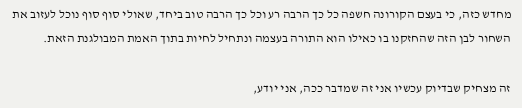מחדש כזה, כי בעצם הקורונה חשפה כל כך הרבה רע וכל כך הרבה טוב ביחד, שאולי סוף סוף נוכל לעזוב את השחור לבן הזה שהחזקנו בו כאילו הוא התורה בעצמה ונתחיל לחיות בתוך האמת המבולגנת הזאת.

זה מצחיק שבדיוק עכשיו אני זה שמדבר ככה, אני יודע,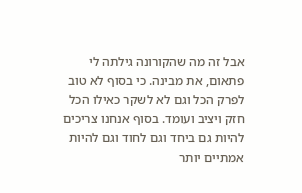אבל זה מה שהקורונה גילתה לי פתאום, את מבינה. כי בסוף לא טוב לפרק הכל וגם לא לשקר כאילו הכל חזק ויציב ועומד. בסוף אנחנו צריכים להיות גם ביחד וגם לחוד וגם להיות אמתיים יותר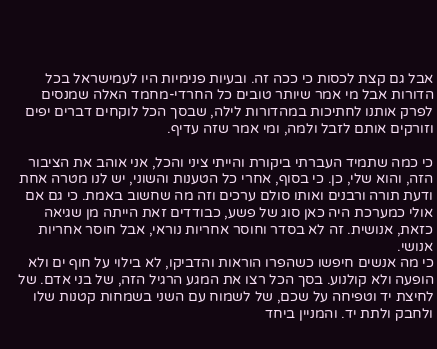אבל גם קצת לכסות כי ככה זה. ובעיות פנימיות היו לעמישראל בכל הדורות אבל מי אמר שיותר טובים כל החרדי-מחמד האלה שמנסים לפרק אותנו לחתיכות במהדורות לילה, שבסך הכל לוקחים דברים יפים וזורקים אותם לזבל ולמה, ומי אמר שזה עדיף.

כי כמה שתמיד העברתי ביקורת והייתי ציני והכל, אני אוהב את הציבור הזה, והוא שלי, כן. כי בסוף, אחרי כל הטענות והשוני, יש לנו מטרה אחת ודעת תורה ורבנים ואותו סולם ערכים וזה מה שחשוב באמת. כי גם אם אולי כמערכת היה כאן סוג של פשע, כבודדים זאת הייתה מן שגיאה כזאת, אנושית. זה לא בסדר וחוסר אחריות נוראי, אבל חוסר אחריות אנושי.
כי מה אנשים חיפשו כשהפרו הוראות והדביקו, לא בילוי על חוף ים ולא הופעה ולא קולנוע. בסך הכל רצו את המגע הרגיל הזה, של בני אדם. של לחיצת יד וטפיחה על שכם, של לשמוח עם השני בשמחות קטנות שלו ולחבק ולתת יד. והמניין ביחד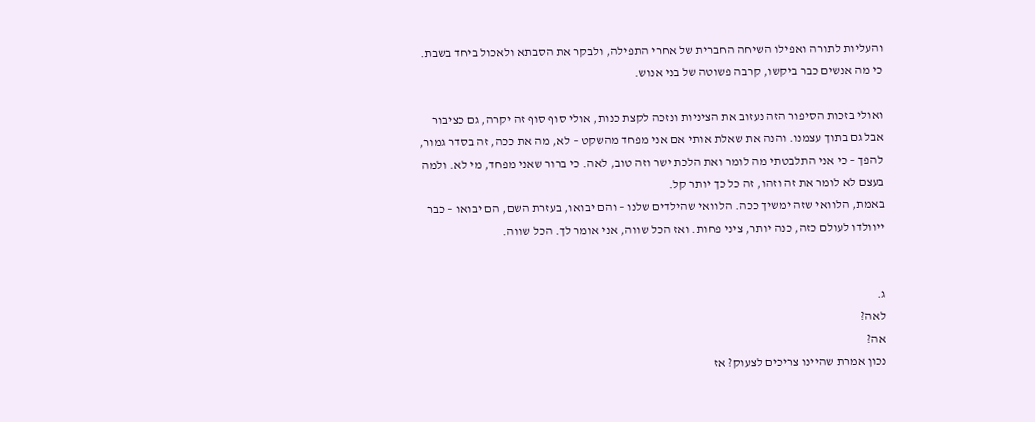והעליות לתורה ואפילו השיחה החברית של אחרי התפילה, ולבקר את הסבתא ולאכול ביחד בשבת. כי מה אנשים כבר ביקשו, קרבה פשוטה של בני אנוש.

ואולי בזכות הסיפור הזה נעזוב את הציניות ונזכה לקצת כנות, אולי סוף סוף זה יקרה, גם כציבור אבל גם בתוך עצמנו. והנה את שאלת אותי אם אני מפחד מהשקט – לא, מה את ככה, זה בסדר גמור, להפך – כי אני התלבטתי מה לומר ואת הלכת ישר וזה טוב, לאה. כי ברור שאני מפחד, מי לא. ולמה בעצם לא לומר את זה וזהו, זה כל כך יותר קל.
באמת, הלוואי שזה ימשיך ככה. הלוואי שהילדים שלנו – והם יבואו, בעזרת השם, הם יבואו – כבר ייוולדו לעולם כזה, כנה יותר, ציני פחות. ואז הכל שווה, אני אומר לך. הכל שווה.


ג.
לאה?
אה?
נכון אמרת שהיינו צריכים לצעוק? אז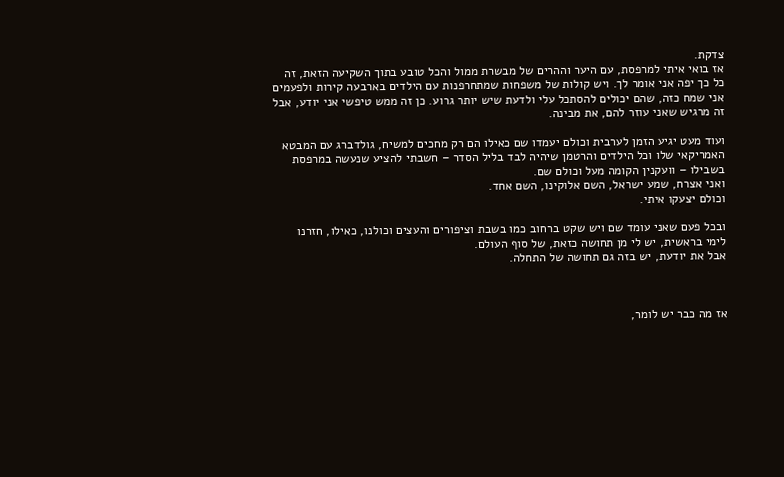צדקת.
אז בואי איתי למרפסת, עם היער וההרים של מבשרת ממול והכל טובע בתוך השקיעה הזאת, זה כל כך יפה אני אומר לך. ויש קולות של משפחות שמתחרפנות עם הילדים בארבעה קירות ולפעמים אני שמח כזה, שהם יכולים להסתכל עלי ולדעת שיש יותר גרוע. כן זה ממש טיפשי אני יודע, אבל זה מרגיש שאני עוזר להם, את מבינה.

ועוד מעט יגיע הזמן לערבית וכולם יעמדו שם כאילו הם רק מחכים למשיח, גולדברג עם המבטא האמריקאי שלו וכל הילדים והרטמן שיהיה לבד בליל הסדר – חשבתי להציע שנעשה במרפסת בשבילו – וועקנין הקומה מעל וכולם שם.
ואני אצרח, שמע ישראל, השם אלוקינו, השם אחד.
וכולם יצעקו איתי.

ובכל פעם שאני עומד שם ויש שקט ברחוב כמו בשבת וציפורים והעצים וכולנו, כאילו, חזרנו לימי בראשית, יש לי מן תחושה כזאת, של סוף העולם.
אבל את יודעת, יש בזה גם תחושה של התחלה.



אז מה כבר יש לומר,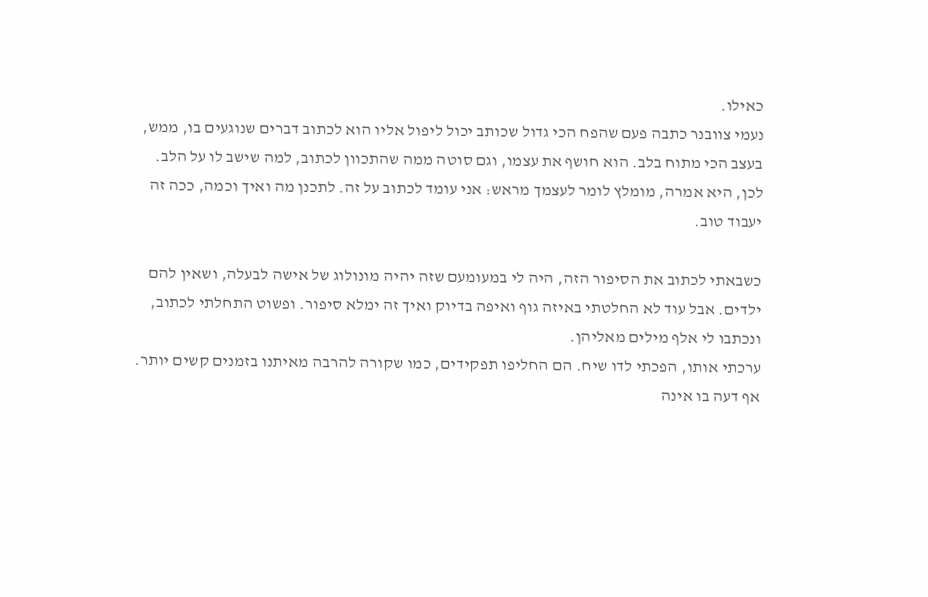כאילו.
נעמי צוובנר כתבה פעם שהפח הכי גדול שכותב יכול ליפול אליו הוא לכתוב דברים שנוגעים בו, ממש, בעצב הכי מתוח בלב. הוא חושף את עצמו, וגם סוטה ממה שהתכוון לכתוב, למה שישב לו על הלב.
לכן, היא אמרה, מומלץ לומר לעצמך מראש: אני עומד לכתוב על זה. לתכנן מה ואיך וכמה, ככה זה יעבוד טוב.

כשבאתי לכתוב את הסיפור הזה, היה לי במעומעם שזה יהיה מונולוג של אישה לבעלה, ושאין להם ילדים. אבל עוד לא החלטתי באיזה גוף ואיפה בדיוק ואיך זה ימלא סיפור. ופשוט התחלתי לכתוב, ונכתבו לי אלף מילים מאליהן.
ערכתי אותו, הפכתי לדו שיח. הם החליפו תפקידים, כמו שקורה להרבה מאיתנו בזמנים קשים יותר. אף דעה בו אינה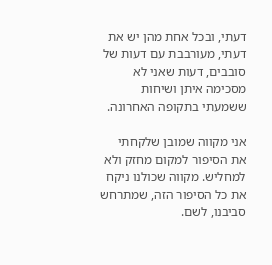דעתי, ובכל אחת מהן יש את דעתי, מעורבבת עם דעות של סובבים, דעות שאני לא מסכימה איתן ושיחות ששמעתי בתקופה האחרונה.

אני מקווה שמובן שלקחתי את הסיפור למקום מחזק ולא למחליש. מקווה שכולנו ניקח את כל הסיפור הזה, שמתרחש סביבנו, לשם.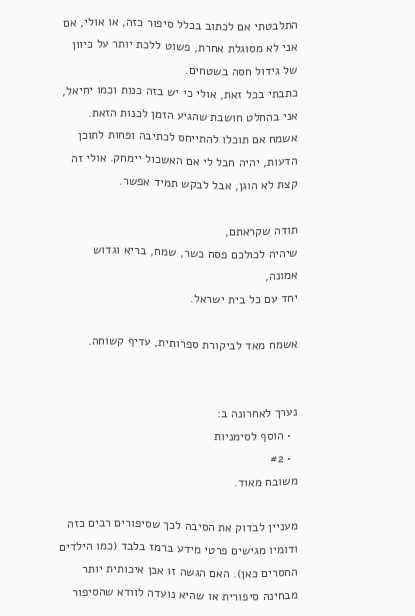התלבטתי אם לכתוב בכלל סיפור כזה, או אולי, אם אני לא מסוגלת אחרת, פשוט ללכת יותר על כיוון של גידול חסה בשטחים.
כתבתי בכל זאת, אולי כי יש בזה כנות וכמו יחיאל, אני בהחלט חושבת שהגיע הזמן לכנות הזאת.
אשמח אם תוכלו להתייחס לכתיבה ופחות לתוכן הדעות, יהיה חבל לי אם האשכול יימחק. אולי זה קצת לא הוגן, אבל לבקש תמיד אפשר.

תודה שקראתם,
שיהיה לכולכם פסח כשר, שמח, בריא וגדוש אמונה,
יחד עם כל בית ישראל.

אשמח מאד לביקורת ספרותית, עדיף קשוחה.


נערך לאחרונה ב:
  • הוסף לסימניות
  • #2
משובח מאוד.

מעניין לבדוק את הסיבה לכך שסיפורים רבים כזה ודומיו מגישים פרטי מידע ברמז בלבד (כמו הילדים החסרים כאן). האם הגשה זו אכן איכותית יותר מבחינה סיפורית או שהיא נועדה לוודא שהסיפור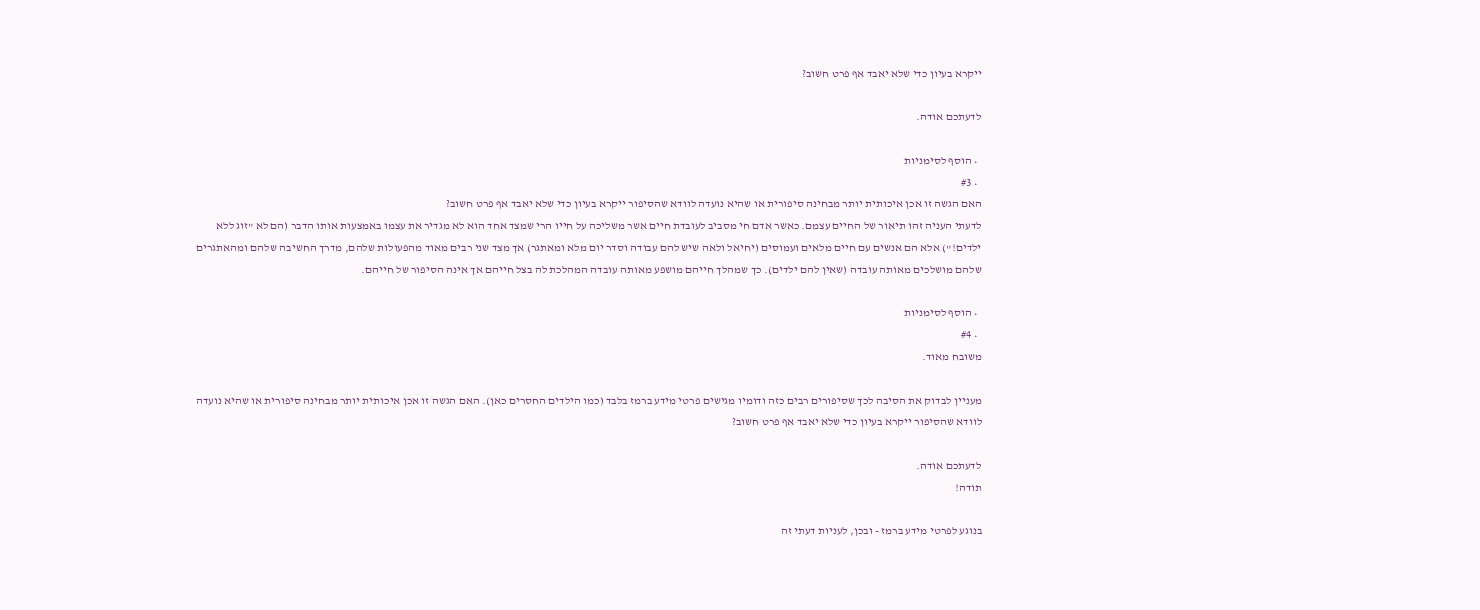ייקרא בעיון כדי שלא יאבד אף פרט חשוב?

לדעתכם אודה.

  • הוסף לסימניות
  • #3
האם הגשה זו אכן איכותית יותר מבחינה סיפורית או שהיא נועדה לוודא שהסיפור ייקרא בעיון כדי שלא יאבד אף פרט חשוב?
לדעתי העניה זהו תיאור של החיים עצמם. כאשר אדם חי מסביב לעובדת חיים אשר משליכה על חייו הרי שמצד אחד הוא לא מגדיר את עצמו באמצעות אותו הדבר (הם לא "זוג ללא ילדים!") אלא הם אנשים עם חיים מלאים ועמוסים (יחיאל ולאה שיש להם עבודה וסדר יום מלא ומאתגר) אך מצד שני רבים מאוד מהפעולות שלהם, מדרך החשיבה שלהם ומהאתגרים שלהם מושלכים מאותה עובדה (שאין להם ילדים). כך שמהלך חייהם מושפע מאותה עובדה המהלכת לה בצל חייהם אך אינה הסיפור של חייהם.

  • הוסף לסימניות
  • #4
משובח מאוד.

מעניין לבדוק את הסיבה לכך שסיפורים רבים כזה ודומיו מגישים פרטי מידע ברמז בלבד (כמו הילדים החסרים כאן). האם הגשה זו אכן איכותית יותר מבחינה סיפורית או שהיא נועדה לוודא שהסיפור ייקרא בעיון כדי שלא יאבד אף פרט חשוב?

לדעתכם אודה.
תודה!

בנוגע לפרטי מידע ברמז - ובכן, לעניות דעתי זה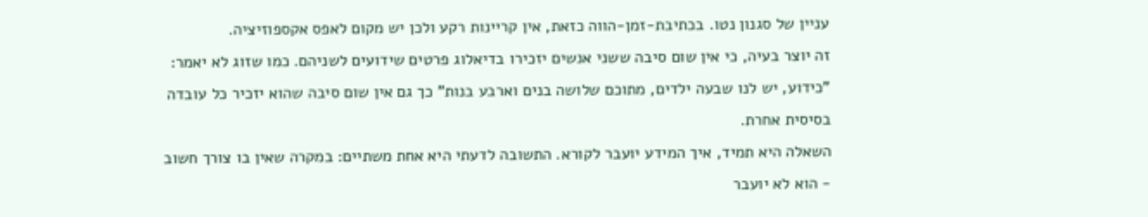עניין של סגנון נטו. בכתיבת-זמן-הווה כזאת, אין קריינות רקע ולכן יש מקום לאפס אקספוזיציה.
זה יוצר בעיה, כי אין שום סיבה ששני אנשים יזכירו בדיאלוג פרטים שידועים לשניהם. כמו שזוג לא יאמר: "כידוע, יש לנו שבעה ילדים, מתוכם שלושה בנים וארבע בנות" כך גם אין שום סיבה שהוא יזכיר כל עובדה בסיסית אחרת.
השאלה היא תמיד, איך המידע יועבר לקורא. התשובה לדעתי היא אחת משתיים: במקרה שאין בו צורך חשוב - הוא לא יועבר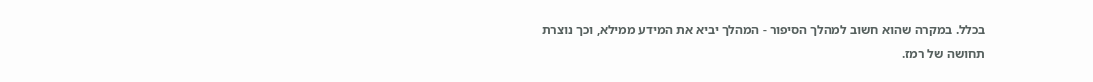בכלל. במקרה שהוא חשוב למהלך הסיפור - המהלך יביא את המידע ממילא, וכך נוצרת תחושה של רמז.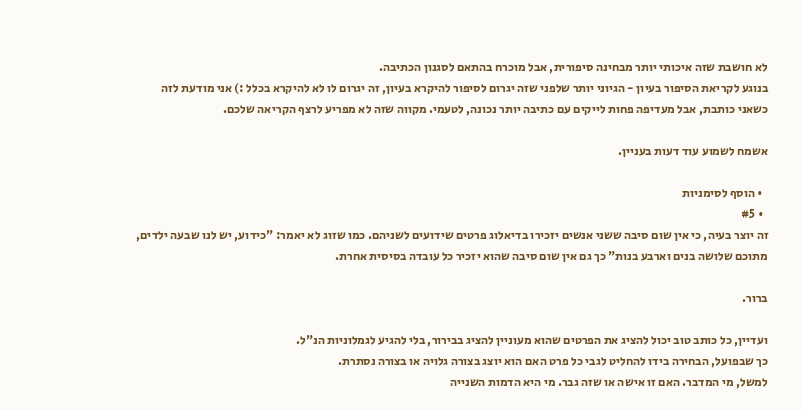לא חושבת שזה איכותי יותר מבחינה סיפורית, אבל מוכרח בהתאם לסגנון הכתיבה.
בנוגע לקריאת הסיפור בעיון - הגיוני יותר שלפני שזה יגרום לסיפור להיקרא בעיון, זה יגרום לו לא להיקרא בכלל :) אני מודעת לזה כשאני כותבת, אבל מעדיפה פחות לייקים עם כתיבה יותר נכונה, לטעמי. מקווה שזה לא מפריע לרצף הקריאה שלכם.

אשמח לשמוע עוד דעות בעניין.

  • הוסף לסימניות
  • #5
זה יוצר בעיה, כי אין שום סיבה ששני אנשים יזכירו בדיאלוג פרטים שידועים לשניהם. כמו שזוג לא יאמר: "כידוע, יש לנו שבעה ילדים, מתוכם שלושה בנים וארבע בנות" כך גם אין שום סיבה שהוא יזכיר כל עובדה בסיסית אחרת.

ברור.

ועדיין, כל כותב טוב יכול להציג את הפרטים שהוא מעוניין להציג בבירור, בלי להגיע לגמלוניות הנ"ל.
כך שבפועל, הבחירה בידו להחליט לגבי כל פרט האם הוא יוצג בצורה גלויה או בצורה נסתרת.
למשל, מי המדבר. האם זו אישה או שזה גבר. מי היא הדמות השנייה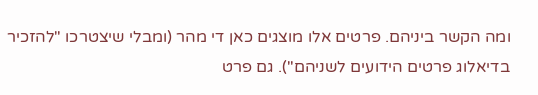ומה הקשר ביניהם. פרטים אלו מוצגים כאן די מהר (ומבלי שיצטרכו "להזכיר בדיאלוג פרטים הידועים לשניהם"). גם פרט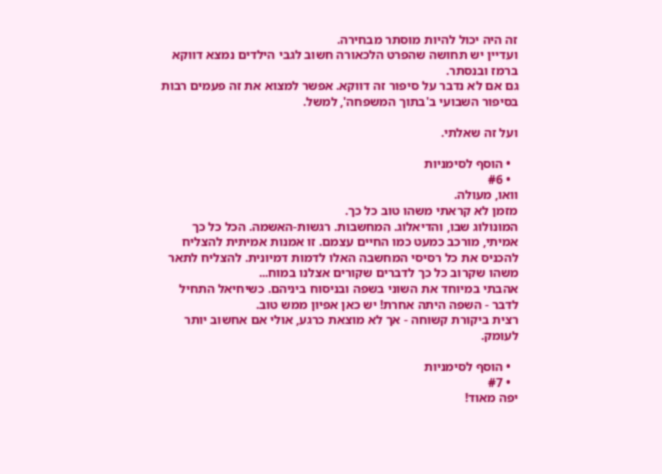זה היה יכול להיות מוסתר מבחירה.
ועדיין יש תחושה שהפרט הלכאורה חשוב לגבי הילדים נמצא דווקא ברמז ובנסתר.
גם אם לא נדבר על סיפור זה דווקא. אפשר למצוא את זה פעמים רבות בסיפור השבועי ב'בתוך המשפחה', למשל.

ועל זה שאלתי.

  • הוסף לסימניות
  • #6
וואו, מעולה.
מזמן לא קראתי משהו טוב כל כך.
המונולוג שבו, והדיאלוג. המחשבות. רגשות-האשמה. הכל כל כך אמיתי, מורכב כמעט כמו החיים עצמם. זו אמנות אמיתית להצליח להכניס את כל רסיסי המחשבה האלו לדמות דמיונית. להצליח לתאר משהו שקרוב כל כך לדברים שקורים אצלנו במוח...
אהבתי במיוחד את השוני בשפה ובניסוח ביניהם. כשיחיאל התחיל לדבר - השפה היתה אחרת! יש כאן אפיון ממש טוב.
רצית ביקורת קשוחה - אך לא מוצאת כרגע, אולי אם אחשוב יותר לעומק.

  • הוסף לסימניות
  • #7
יפה מאוד!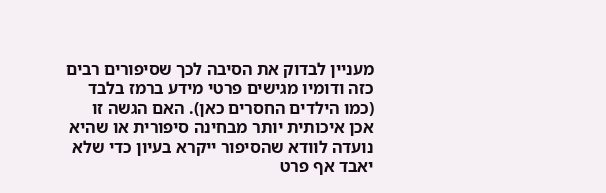מעניין לבדוק את הסיבה לכך שסיפורים רבים כזה ודומיו מגישים פרטי מידע ברמז בלבד (כמו הילדים החסרים כאן). האם הגשה זו אכן איכותית יותר מבחינה סיפורית או שהיא נועדה לוודא שהסיפור ייקרא בעיון כדי שלא יאבד אף פרט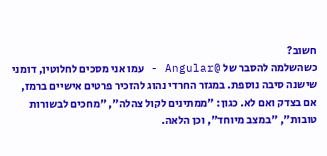חשוב?
כשהשלמה להסבר של @Angular - עמו אני מסכים לחלוטין, דומני שישנה סיבה נוספת. במגזר החרדי נהוג להזכיר פרטים אישיים ברמז, אם בצדק ואם לא. כגון: "ממתינים לקול צהלה", "מחכים לבשורות טובות", "במצב מיוחד", וכן הלאה.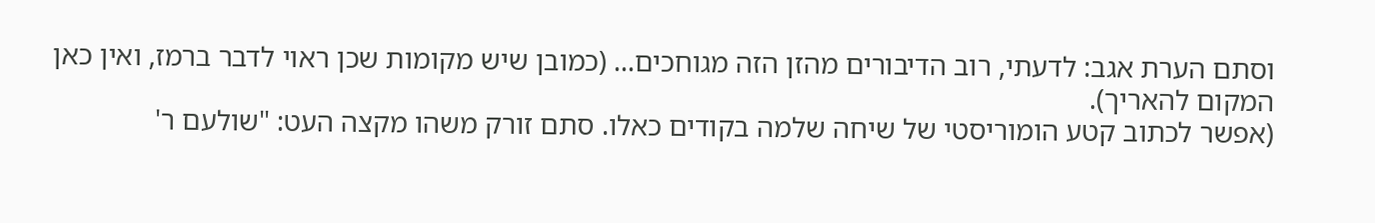וסתם הערת אגב: לדעתי, רוב הדיבורים מהזן הזה מגוחכים... (כמובן שיש מקומות שכן ראוי לדבר ברמז, ואין כאן המקום להאריך).
(אפשר לכתוב קטע הומוריסטי של שיחה שלמה בקודים כאלו. סתם זורק משהו מקצה העט: "שולעם ר'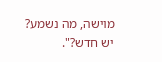מוישה, מה נשמע? יש חדש?".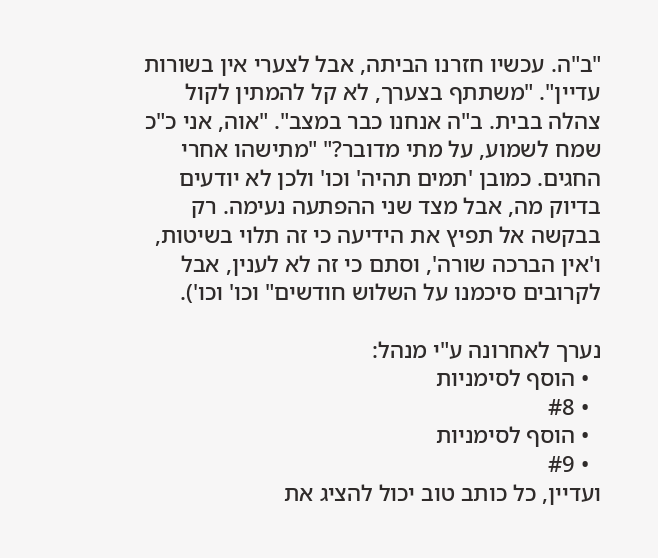"ב"ה. עכשיו חזרנו הביתה, אבל לצערי אין בשורות עדיין". "משתתף בצערך, לא קל להמתין לקול צהלה בבית. ב"ה אנחנו כבר במצב". "אוה, אני כ"כ שמח לשמוע, על מתי מדובר?" "מתישהו אחרי החגים. כמובן 'תמים תהיה' וכו' ולכן לא יודעים בדיוק מה, אבל מצד שני ההפתעה נעימה. רק בבקשה אל תפיץ את הידיעה כי זה תלוי בשיטות, ו'אין הברכה שורה', וסתם כי זה לא לענין, אבל לקרובים סיכמנו על השלוש חודשים" וכו' וכו').

נערך לאחרונה ע"י מנהל:
  • הוסף לסימניות
  • #8
  • הוסף לסימניות
  • #9
ועדיין, כל כותב טוב יכול להציג את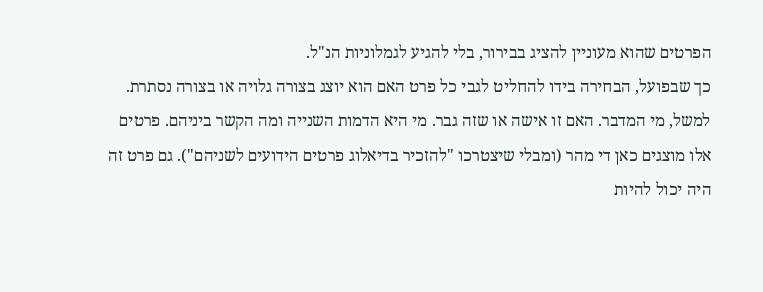הפרטים שהוא מעוניין להציג בבירור, בלי להגיע לגמלוניות הנ"ל.
כך שבפועל, הבחירה בידו להחליט לגבי כל פרט האם הוא יוצג בצורה גלויה או בצורה נסתרת.
למשל, מי המדבר. האם זו אישה או שזה גבר. מי היא הדמות השנייה ומה הקשר ביניהם. פרטים אלו מוצגים כאן די מהר (ומבלי שיצטרכו "להזכיר בדיאלוג פרטים הידועים לשניהם"). גם פרט זה היה יכול להיות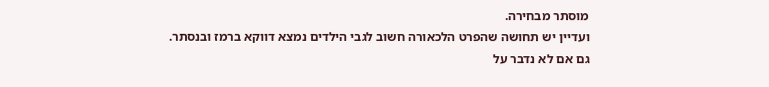מוסתר מבחירה.
ועדיין יש תחושה שהפרט הלכאורה חשוב לגבי הילדים נמצא דווקא ברמז ובנסתר.
גם אם לא נדבר על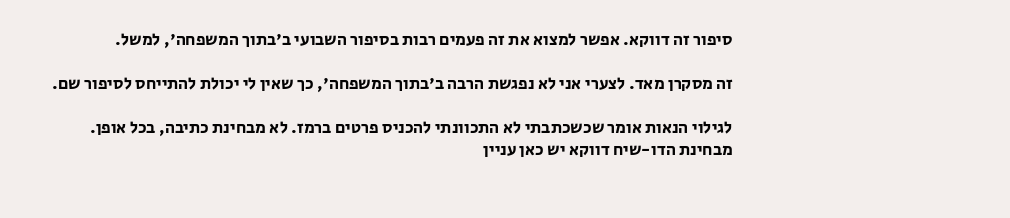סיפור זה דווקא. אפשר למצוא את זה פעמים רבות בסיפור השבועי ב'בתוך המשפחה', למשל.

זה מסקרן מאד. לצערי אני לא נפגשת הרבה ב'בתוך המשפחה', כך שאין לי יכולת להתייחס לסיפור שם.

לגילוי הנאות אומר שכשכתבתי לא התכוונתי להכניס פרטים ברמז. לא מבחינת כתיבה, בכל אופן.
מבחינת הדו-שיח דווקא יש כאן עניין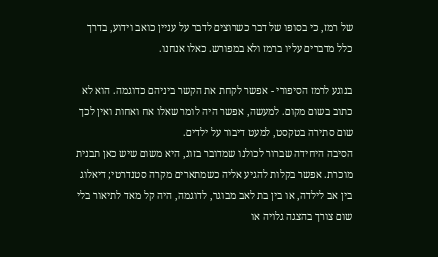של רמז, כי בסופו של דבר כשרוצים לדבר על עניין כואב וידוע, בדרך כלל מדברים עליו ברמז ולא במפורש. כאלו אנחנו.

בנוגע לרמז הסיפורי - אפשר לקחת את הקשר ביניהם כדוגמה. הוא לא כתוב בשום מקום. למעשה, אפשר היה לומר שאלו אח ואחות ואין לכך שום סתירה בטקסט, למעט דיבור על ילדים.
הסיבה היחידה שברור לכולנו שמדובר בזוג, היא משום שיש כאן תבנית מוכרת. אפשר בקלות להגיע אליה כשמתארים מקרה סטנדרטי; דיאלוג בין אב לילדה, או בין בת לאב מבוגר, לדוגמה, היה קל מאד לתיאור בלי שום צורך בהצגה גלויה או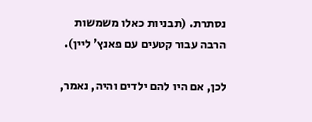נסתרת. (תבניות כאלו משמשות הרבה עבור קטעים עם פאנץ' ליין).

לכן, אם היו להם ילדים והיה, נאמר,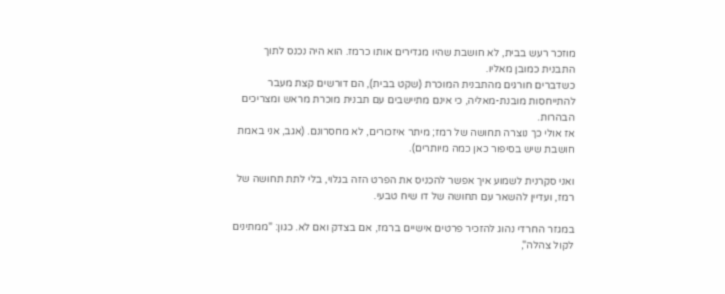מוזכר רעש בבית, לא חושבת שהיו מגדירים אותו כרמז. הוא היה נכנס לתוך התבנית כמובן מאליו.
כשדברים חורגים מהתבנית המוכרת (שקט בבית), הם דורשים קצת מעבר להתייחסות מובנת-מאליה, כי אינם מתיישבים עם תבנית מוכרת מראש ומצריכים הבהרות.
אז אולי כך נוצרה תחושה של רמז; מיתר איזכורים, לא מחסרונם. (אגב, אני באמת חושבת שיש בסיפור כאן כמה מיותרים).

ואני סקרנית לשמוע איך אפשר להכניס את הפרט הזה בגלוי, בלי לתת תחושה של רמז, ועדיין להשאר עם תחושה של דו שיח טבעי.

במגזר החרדי נהוג להזכיר פרטים אישיים ברמז, אם בצדק ואם לא. כגון: "ממתינים לקול צהלה",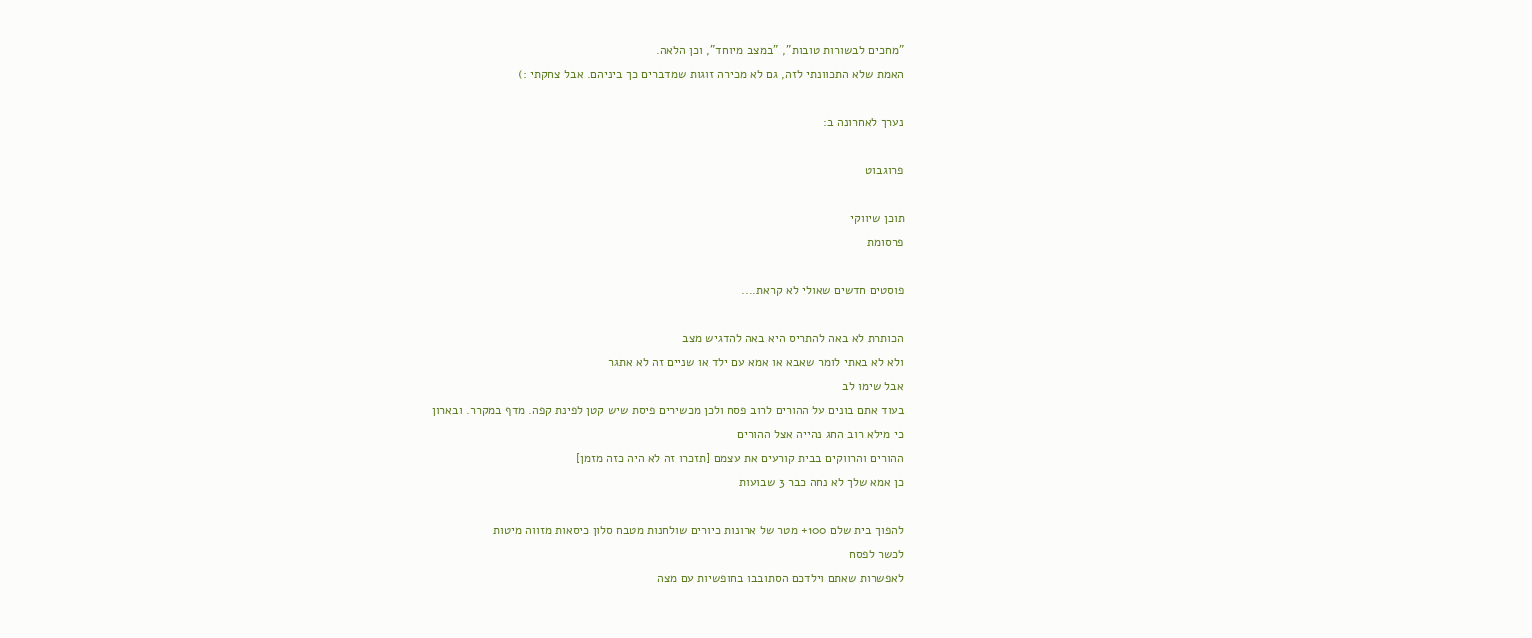"מחכים לבשורות טובות", "במצב מיוחד", וכן הלאה.
האמת שלא התכוונתי לזה, גם לא מכירה זוגות שמדברים כך ביניהם. אבל צחקתי :)

נערך לאחרונה ב:

פרוגבוט

תוכן שיווקי
פרסומת

פוסטים חדשים שאולי לא קראת....

הכותרת לא באה להתריס היא באה להדגיש מצב
ולא לא באתי לומר שאבא או אמא עם ילד או שניים זה לא אתגר
אבל שימו לב
בעוד אתם בונים על ההורים לרוב פסח ולכן מכשירים פיסת שיש קטן לפינת קפה. מדף במקרר. ובארון
כי מילא רוב החג נהייה אצל ההורים
ההורים והרווקים בבית קורעים את עצמם [תזכרו זה לא היה כזה מזמן]
כן אמא שלך לא נחה כבר 3 שבועות

להפוך בית שלם 100+ מטר של ארונות כיורים שולחנות מטבח סלון כיסאות מזווה מיטות
לכשר לפסח
לאפשרות שאתם וילדכם הסתובבו בחופשיות עם מצה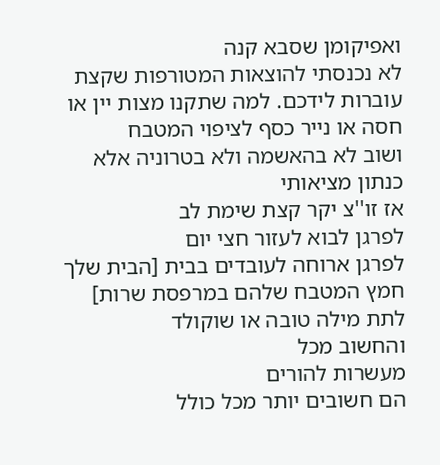ואפיקומן שסבא קנה
לא נכנסתי להוצאות המטורפות שקצת עוברות לידכם. למה שתקנו מצות יין או חסה או נייר כסף לציפוי המטבח
ושוב לא בהאשמה ולא בטרוניה אלא כנתון מציאותי
אז זו''צ יקר קצת שימת לב
לפרגן לבוא לעזור חצי יום
לפרגן ארוחה לעובדים בבית [הבית שלך חמץ המטבח שלהם במרפסת שרות]
לתת מילה טובה או שוקולד
והחשוב מכל
מעשרות להורים
הם חשובים יותר מכל כולל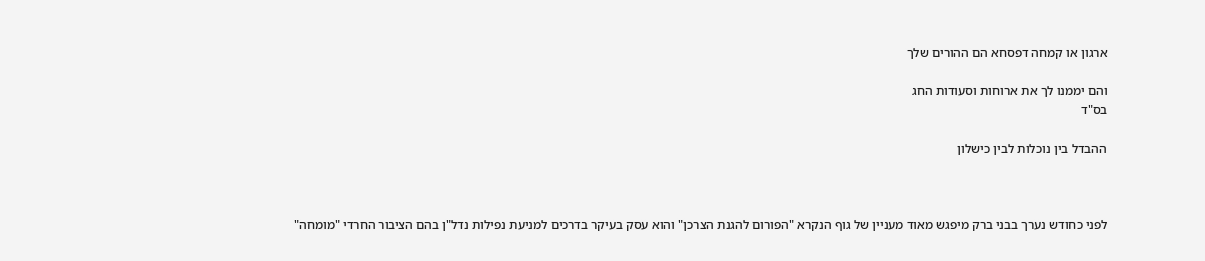ארגון או קמחה דפסחא הם ההורים שלך

והם יממנו לך את ארוחות וסעודות החג
בס"ד

ההבדל בין נוכלות לבין כישלון



לפני כחודש נערך בבני ברק מיפגש מאוד מעניין של גוף הנקרא "הפורום להגנת הצרכן" והוא עסק בעיקר בדרכים למניעת נפילות נדל"ן בהם הציבור החרדי "מומחה"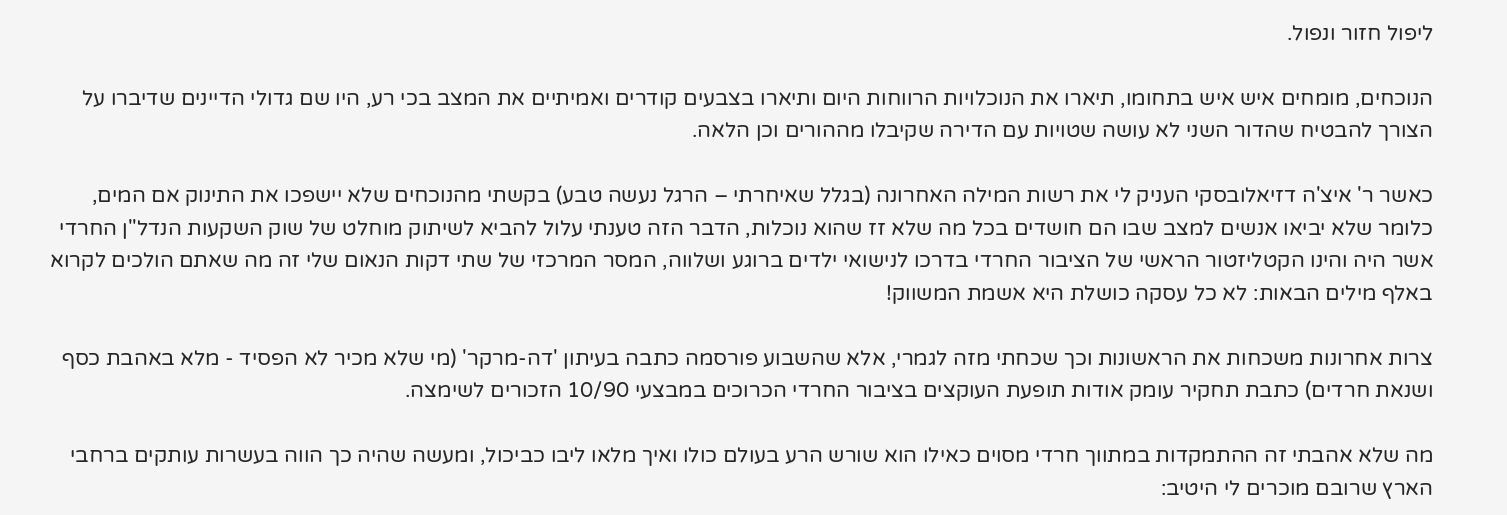ליפול חזור ונפול.

הנוכחים, מומחים איש איש בתחומו, תיארו את הנוכלויות הרווחות היום ותיארו בצבעים קודרים ואמיתיים את המצב בכי רע, היו שם גדולי הדיינים שדיברו על הצורך להבטיח שהדור השני לא עושה שטויות עם הדירה שקיבלו מההורים וכן הלאה.

כאשר ר' איצ'ה דזיאלובסקי העניק לי את רשות המילה האחרונה (בגלל שאיחרתי – הרגל נעשה טבע) בקשתי מהנוכחים שלא יישפכו את התינוק אם המים, כלומר שלא יביאו אנשים למצב שבו הם חושדים בכל מה שלא זז שהוא נוכלות, הדבר הזה טענתי עלול להביא לשיתוק מוחלט של שוק השקעות הנדל"ן החרדי אשר היה והינו הקטליזטור הראשי של הציבור החרדי בדרכו לנישואי ילדים ברוגע ושלווה, המסר המרכזי של שתי דקות הנאום שלי זה מה שאתם הולכים לקרוא באלף מילים הבאות: לא כל עסקה כושלת היא אשמת המשווק!

צרות אחרונות משכחות את הראשונות וכך שכחתי מזה לגמרי, אלא שהשבוע פורסמה כתבה בעיתון 'דה-מרקר' (מי שלא מכיר לא הפסיד - מלא באהבת כסף ושנאת חרדים) כתבת תחקיר עומק אודות תופעת העוקצים בציבור החרדי הכרוכים במבצעי 10/90 הזכורים לשימצה.

מה שלא אהבתי זה ההתמקדות במתווך חרדי מסוים כאילו הוא שורש הרע בעולם כולו ואיך מלאו ליבו כביכול, ומעשה שהיה כך הווה בעשרות עותקים ברחבי הארץ שרובם מוכרים לי היטיב: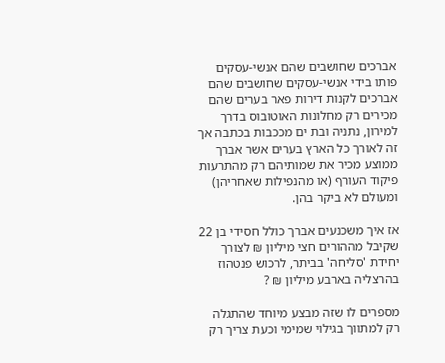אברכים שחושבים שהם אנשי-עסקים פותו בידי אנשי-עסקים שחושבים שהם אברכים לקנות דירות פאר בערים שהם מכירים רק מחלונות האוטובוס בדרך למירון, נתניה ובת ים מככבות בכתבה אך זה לאורך כל הארץ בערים אשר אברך ממוצע מכיר את שמותיהם רק מהתרעות פיקוד העורף (או מהנפילות שאחריהן) ומעולם לא ביקר בהן.

אז איך משכנעים אברך כולל חסידי בן 22 שקיבל מההורים חצי מיליון ₪ לצורך יחידת 'סליחה' בביתר, לרכוש פנטהוז בהרצליה בארבע מיליון ₪ ?

מספרים לו שזה מבצע מיוחד שהתגלה רק למתווך בגילוי שמימי וכעת צריך רק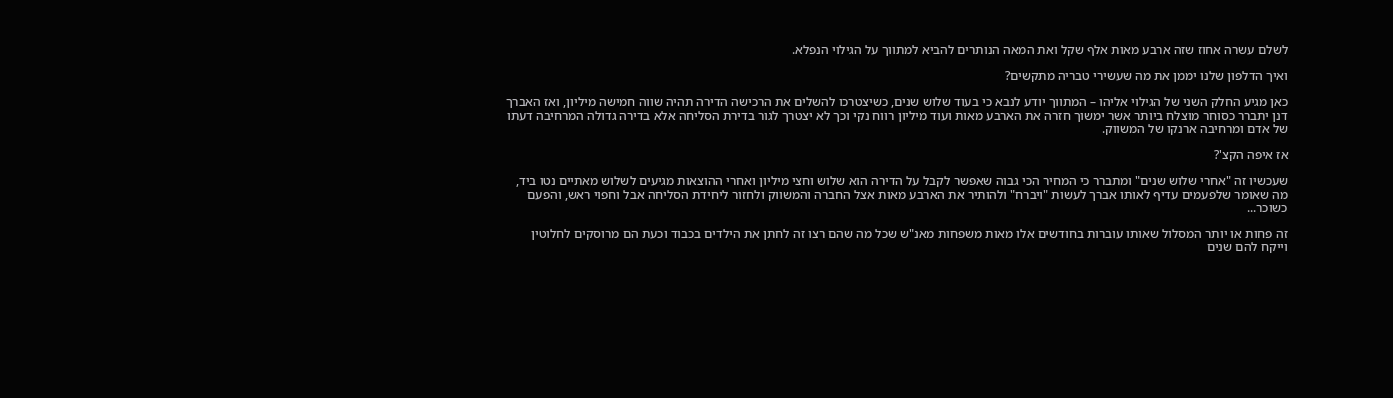לשלם עשרה אחוז שזה ארבע מאות אלף שקל ואת המאה הנותרים להביא למתווך על הגילוי הנפלא.

ואיך הדלפון שלנו יממן את מה שעשירי טבריה מתקשים?

כאן מגיע החלק השני של הגילוי אליהו – המתווך יודע לנבא כי בעוד שלוש שנים, כשיצטרכו להשלים את הרכישה הדירה תהיה שווה חמישה מיליון, ואז האברך דנן יתברר כסוחר מוצלח ביותר אשר ימשוך חזרה את הארבע מאות ועוד מיליון רווח נקי וכך לא יצטרך לגור בדירת הסליחה אלא בדירה גדולה המרחיבה דעתו של אדם ומרחיבה ארנקו של המשווק.

אז איפה הקצ'?

שעכשיו זה "אחרי שלוש שנים" ומתברר כי המחיר הכי גבוה שאפשר לקבל על הדירה הוא שלוש וחצי מיליון ואחרי ההוצאות מגיעים לשלוש מאתיים נטו ביד, מה שאומר שלפעמים עדיף לאותו אברך לעשות "ויברח" ולהותיר את הארבע מאות אצל החברה והמשווק ולחזור ליחידת הסליחה אבל וחפוי ראש, והפעם כשוכר...

זה פחות או יותר המסלול שאותו עוברות בחודשים אלו מאות משפחות מאנ"ש שכל מה שהם רצו זה לחתן את הילדים בכבוד וכעת הם מרוסקים לחלוטין וייקח להם שנים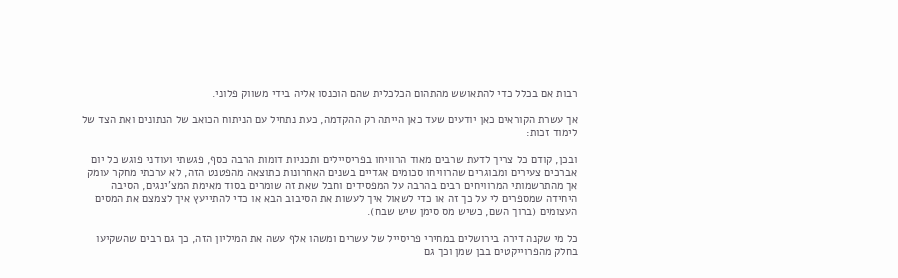רבות אם בכלל כדי להתאושש מהתהום הכלכלית שהם הוכנסו אליה בידי משווק פלוני.

אך עשרת הקוראים כאן יודעים שעד כאן הייתה רק ההקדמה, כעת נתחיל עם הניתוח הכואב של הנתונים ואת הצד של לימוד זכות:

ובכן, קודם כל צריך לדעת שרבים מאוד הרוויחו בפריסיילים ותכניות דומות הרבה כסף, פגשתי ועודני פוגש כל יום אברכים צעירים ומבוגרים שהרוויחו סכומים אגדיים בשנים האחרונות כתוצאה מהפטנט הזה, לא ערכתי מחקר עומק אך מהתרשמותי המרוויחים רבים בהרבה על המפסידים וחבל שאת זה שומרים בסוד מאימת המצ'ינגים, הסיבה היחידה שמספרים לי על כך זה או כדי לשאול איך לעשות את הסיבוב הבא או כדי להתייעץ איך לצמצם את המסים העצומים (ברוך השם, כשיש מס סימן שיש שבח).

כל מי שקנה דירה בירושלים במחירי פריסייל של עשרים ומשהו אלף עשה את המיליון הזה, כך גם רבים שהשקיעו בחלק מהפרוייקטים בבן שמן וכך גם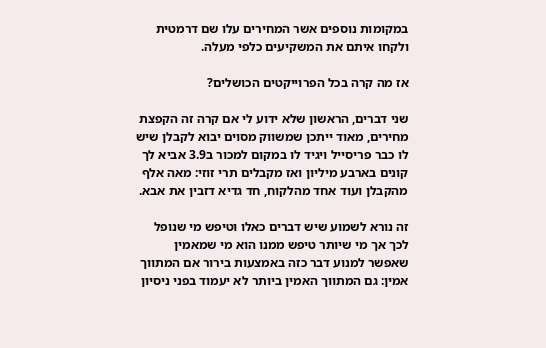במקומות נוספים אשר המחירים עלו שם דרמטית ולקחו איתם את המשקיעים כלפי מעלה.

אז מה קרה בכל הפרוייקטים הכושלים?

שני דברים, הראשון שלא ידוע לי אם קרה זה הקפצת מחירים, מאוד ייתכן שמשווק מסוים יבוא לקבלן שיש לו כבר פריסייל ויגיד לו במקום למכור ב3.9 אביא לך קונים בארבע מיליון ואז מקבלים תרי זוזי: מאה אלף מהקבלן ועוד אחד מהלקוח, חד גדיא דזבין את אבא.

זה נורא לשמוע שיש דברים כאלו וטיפש מי שנופל לכך אך מי שיותר טיפש ממנו הוא מי שמאמין שאפשר למנוע דבר כזה באמצעות בירור אם המתווך אמין: גם המתווך האמין ביותר לא יעמוד בפני ניסיון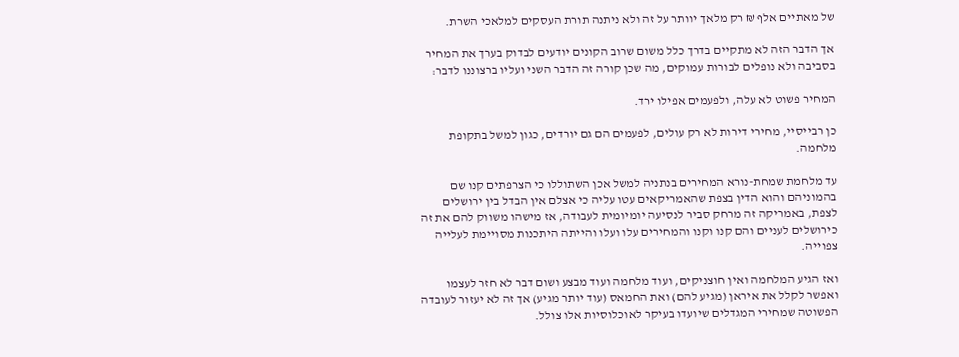של מאתיים אלף ₪ רק מלאך יוותר על זה ולא ניתנה תורת העסקים למלאכי השרת.

אך הדבר הזה לא מתקיים בדרך כלל משום שרוב הקונים יודעים לבדוק בערך את המחיר בסביבה ולא נופלים לבורות עמוקים, מה שכן קורה זה הדבר השני ועליו ברצוננו לדבר:

המחיר פשוט לא עלה, ולפעמים אפילו ירד.

כן רבייסיי, מחירי דירות לא רק עולים, לפעמים הם גם יורדים, כגון למשל בתקופת מלחמה.

עד מלחמת שמחת-נורא המחירים בנתניה למשל אכן השתוללו כי הצרפתים קנו שם בהמוניהם והוא הדין בצפת שהאמריקאים עטו עליה כי אצלם אין הבדל בין ירושלים לצפת, באמריקה זה מרחק סביר לנסיעה יומיומית לעבודה, אז מישהו משווק להם את זה כירושלים לעניים והם קנו וקנו והמחירים עלו ועלו והייתה היתכנות מסויימת לעלייה צפוייה.

ואז הגיע המלחמה ואין חוצניקים, ועוד מלחמה ועוד מבצע ושום דבר לא חזר לעצמו ואפשר לקלל את איראן (מגיע להם) ואת החמאס (עוד יותר מגיע) אך זה לא יעזור לעובדה הפשוטה שמחירי המגדלים שיועדו בעיקר לאוכלוסיות אלו צולל.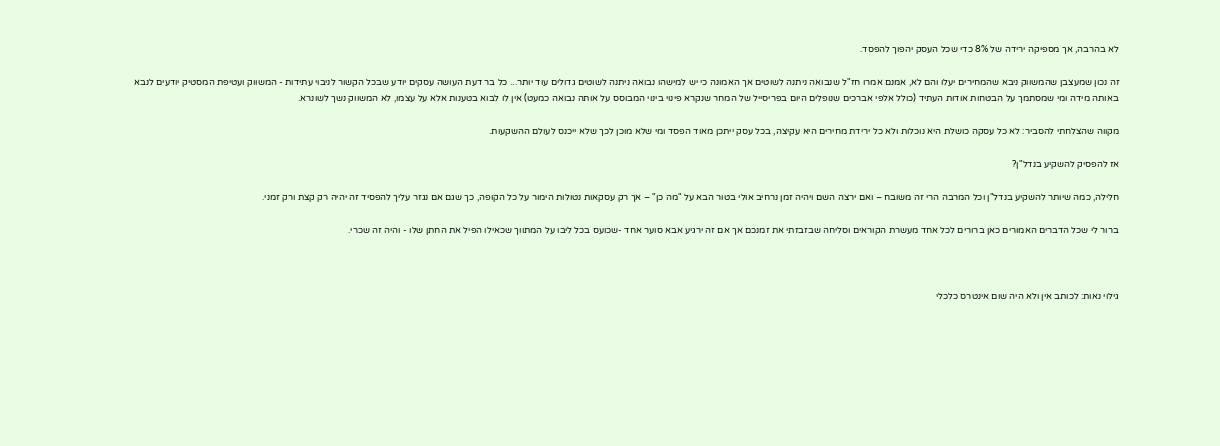לא בהרבה, אך מספיקה ירידה של 8% כדי שכל העסק יהפוך להפסד.

זה נכון שמעצבן שהמשווק ניבא שהמחירים יעלו והם לא, אמנם אמרו חז"ל שנבואה ניתנה לשוטים אך האמונה כי יש למישהו נבואה ניתנה לשוטים גדולים עוד יותר... כל בר דעת העושה עסקים יודע שבכל הקשור לניבוי עתידות - המשווק ועטיפת המסטיק יודעים לנבא באותה מידה ומי שמסתמך על הבטחות אודות העתיד (כולל אלפי אברכים שנופלים היום בפריסייל של המחר שנקרא פינוי בינוי המבוסס על אותה נבואה כמעט) אין לו לבוא בטענות אלא על עצמו, לא המשווק נשך לשונרא.

מקווה שהצלחתי להסביר: לא כל עסקה כושלת היא נוכלות ולא כל ירידת מחירים היא עקיצה, בכל עסק ייתכן מאוד הפסד ומי שלא מוכן לכך שלא ייכנס לעולם ההשקעות.

אז להפסיק להשקיע בנדל"ן?

חלילה, כמה שיותר להשקיע בנדל"ן וכל המרבה הרי זה משובח – ואם ירצה השם ויהיה זמן נרחיב אולי בטור הבא על "מה כן" – אך רק עסקאות נטולות הימור על כל הקופה, כך שגם אם נגזר עליך להפסיד זה יהיה רק קצת ורק זמני.

ברור לי שכל הדברים האמורים כאן ברורים לכל אחד מעשרת הקוראים וסליחה שבזבזתי את זמנכם אך אם זה ירגיע אבא סוער אחד -שכועס בכל ליבו על המתווך שכאילו הפיל את החתן שלו - והיה זה שכרי.



גילוי נאות: לכותב אין ולא היה שום אינטרס כלכלי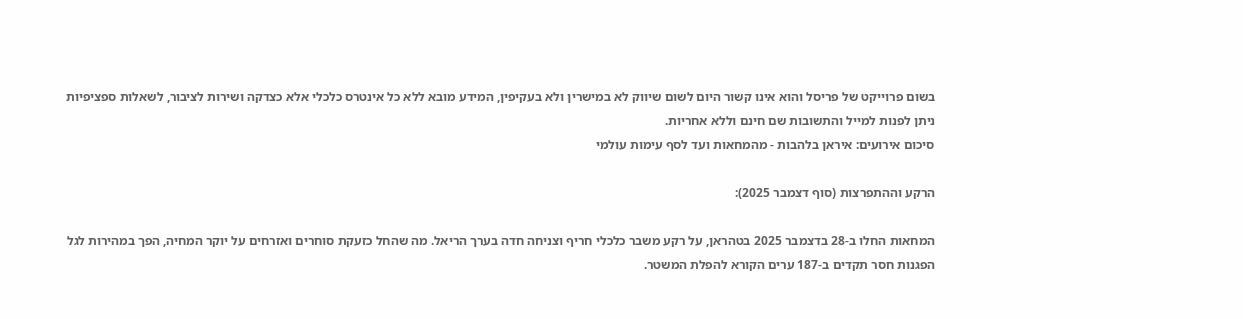בשום פרוייקט של פריסל והוא אינו קשור היום לשום שיווק לא במישרין ולא בעקיפין, המידע מובא ללא כל אינטרס כלכלי אלא כצדקה ושירות לציבור, לשאלות ספציפיות ניתן לפנות למייל והתשובות שם חינם וללא אחריות.
סיכום אירועים: איראן בלהבות - מהמחאות ועד לסף עימות עולמי

הרקע וההתפרצות (סוף דצמבר 2025):

המחאות החלו ב-28 בדצמבר 2025 בטהראן, על רקע משבר כלכלי חריף וצניחה חדה בערך הריאל. מה שהחל כזעקת סוחרים ואזרחים על יוקר המחיה, הפך במהירות לגל הפגנות חסר תקדים ב-187 ערים הקורא להפלת המשטר.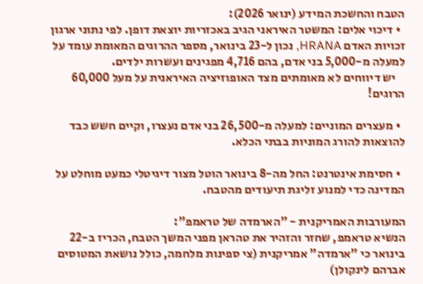הטבח והחשכת המידע (ינואר 2026):
  • דיכוי אלים: המשטר האיראני הגיב באכזריות יוצאת דופן. לפי נתוני ארגון זכויות האדם HRANA, נכון ל-23 בינואר, מספר ההרוגים המאומת עומד על למעלה מ-5,000 בני אדם, בהם 4,716 מפגינים ועשרות ילדים.
    יש דיווחים לא מאומתים מצד האופוזיציה האיראנית על מעל 60,000 הרוגים!

  • מעצרים המוניים: למעלה מ-26,500 בני אדם נעצרו, וקיים חשש כבד להוצאות להורג המוניות בבתי הכלא.

  • חסימת אינטרנט: החל מה-8 בינואר הוטל מצור דיגיטלי כמעט מוחלט על המדינה כדי למנוע זליגת תיעודים מהטבח.

המעורבות האמריקנית - "הארמדה של טראמפ":
הנשיא טראמפ, שחזר והזהיר את טהראן מפני המשך הטבח, הכריז ב-22 בינואר כי "ארמדה" אמריקנית (צי ספינות מלחמה, כולל נושאת המטוסים אברהם לינקולן)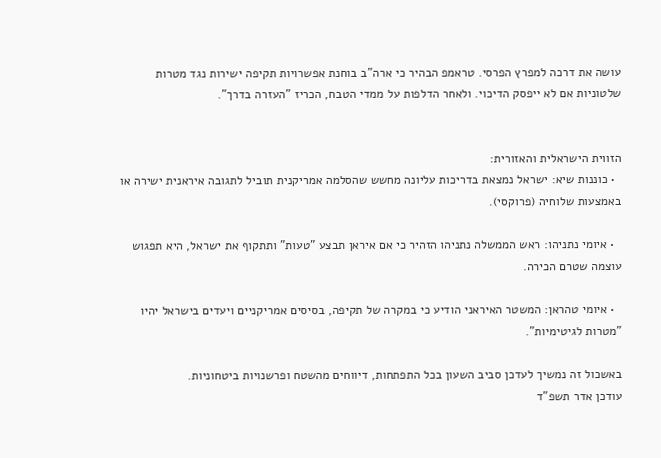עושה את דרכה למפרץ הפרסי. טראמפ הבהיר כי ארה"ב בוחנת אפשרויות תקיפה ישירות נגד מטרות שלטוניות אם לא ייפסק הדיכוי. ולאחר הדלפות על ממדי הטבח, הכריז "העזרה בדרך".


הזווית הישראלית והאזורית:
  • כוננות שיא: ישראל נמצאת בדריכות עליונה מחשש שהסלמה אמריקנית תוביל לתגובה איראנית ישירה או באמצעות שלוחיה (פרוקסי).

  • איומי נתניהו: ראש הממשלה נתניהו הזהיר כי אם איראן תבצע "טעות" ותתקוף את ישראל, היא תפגוש עוצמה שטרם הכירה.

  • איומי טהראן: המשטר האיראני הודיע כי במקרה של תקיפה, בסיסים אמריקניים ויעדים בישראל יהיו "מטרות לגיטימיות".

באשכול זה נמשיך לעדכן סביב השעון בכל התפתחות, דיווחים מהשטח ופרשנויות ביטחוניות.
עודכן אדר תשפ"ד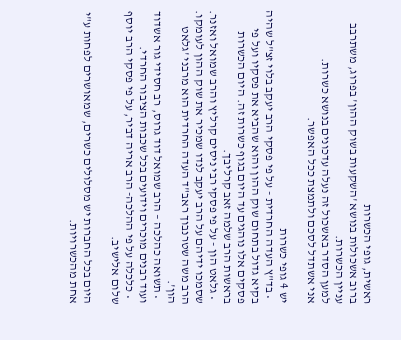ראשית, גופי הכשרות
ברוב אשכולות בנושא 'השקעות בשוק ההון' בפרוג, משתרבב עניין הכשרות.
למען הסדר באשכול זה נעלה עדכונים בנושא כשרות.
אני אשתדל לסכם ולתמצת ככל האפשר.

יש 4 גופי כשרות
  • בד"ץ העדה החרדית - על פי פסקי הרב יעקב בלוי זצ"ל שהיה בקיא גדול בתחום שוק ההון והוא שהביא את פסקיו ועל פי פסקים אלו נוהגים עד היום בגוף כשרות זה. היום הכשרות בראשות הרב שלמה זאב קרליבך.
  • גלאט הון - על פי פסקי רבי ניסים קרליץ והרב שמואל ואזנר. שסמכו ידיהם על הרב יעקב לנדו שמכיר את שוק ההון לעומקו. הרב משה שטרנבוך ראב"ד העדה החרדית הוא מרבני 'גלאט הון'.
  • תשואה כהלכה – הרב שמואל דוד גרוס, רב חסידי גור אשדוד ועוד רבנים מוכרים וידועים בכל שכבות הציבור החרדי.
  • כלכלה על פי ההלכה- הרב אריה דביר, על פי פסקי הרב יוסף שלום אלישיב.

היום בכל החברות יש מסלולים כשרים, שמאושרים לפחות ע"י אחת מהכשרויות.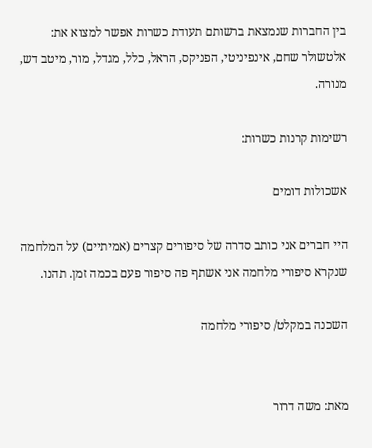בין החברות שנמצאת ברשותם תעודת כשרות אפשר למצוא את:
אלטשולר שחם, אינפיניטי, הפניקס, הראל, כלל, מגדל, מור, מיטב דש, מנורה.

רשימות קרנות כשרות:

אשכולות דומים

היי חברים אני כותב סדרה של סיפורים קצרים (אמיתיים) על המלחמה שנקרא סיפורי מלחמה אני אשתף פה סיפור פעם בכמה זמן. תהנו.

השכנה במקלט/ סיפורי מלחמה


מאת: משה דרור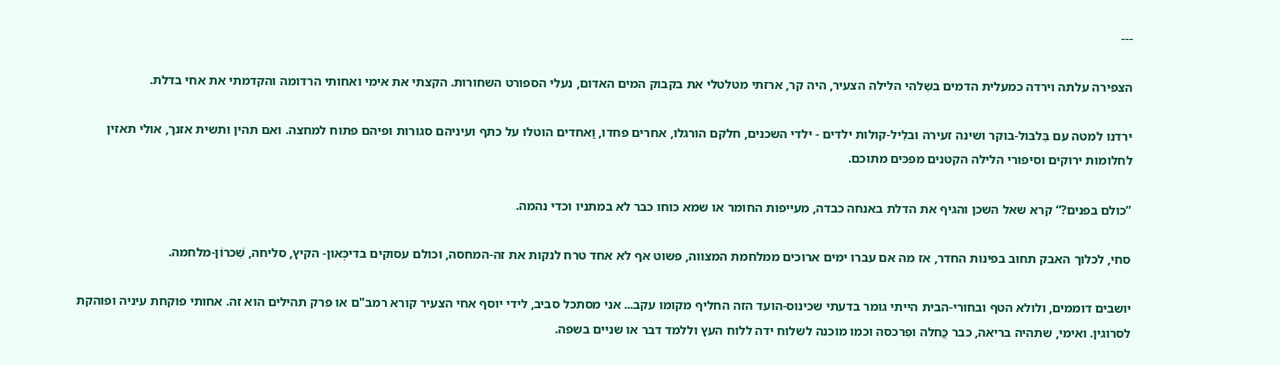---

הצפירה עלתה וירדה כמעלית הדמים בשִלהי הלילה הצעיר, היה קר, ארזתי מטלטלי את בקבוק המים האדום, נעלי הספורט השחורות. הקצתי את אימי ואחותי הרדומה והקדמתי את אחי בדלת.

ירדנו למטה עם בִּלבּול-בוקר ושינה זעירה ובלִיל-קולות ילדים - ילדי השכנים, חלקם הורגלו, אחרים פחדו, וַאחדים הוטלו על כתף ועיניהם סגורות ופיהם פתוח למחצה. ואם תהין ותשית אזנך, אולי תאזין לחלומות ירוקים וסיפורי הלילה הקטנים מפכּים מתוכם.

”כולם בפנים?“ קרא שאל השכן והגיף את הדלת באנחה כבדה, מעייפות החומר או שמא כוחו כבר לא במתניו וכדי נהמה.

סחי, לכלוך האבק תחוב בפינות החדר, אז מה אם עברו ימים ארוכים ממלחמת המצווה, פשוט אף לא אחד טרח לנקות את זה-המחסה, וכולם עסוקים בדיכְּאון- הקיץ, סליחה, שִׁכרוֹן-מלחמה.

יושבים דוממים, ולולא הטף ובחורי-הבית הייתי גומר בדעתי שכינוס-הועד הזה החליף מקומו עקב... אני מסתכל סביב, לידי יוסף אחי הצעיר קורא רמב"ם או פרק תהילים הוא זה. אחותי פוקחת עיניה ופוהקת לסרוגין. ואימי, שתהיה בריאה, כבר כֲּחלה ופִרכסה וכמו מוכנה לשלוח ידה ללוח העץ וללמד דבר או שניים בשפה.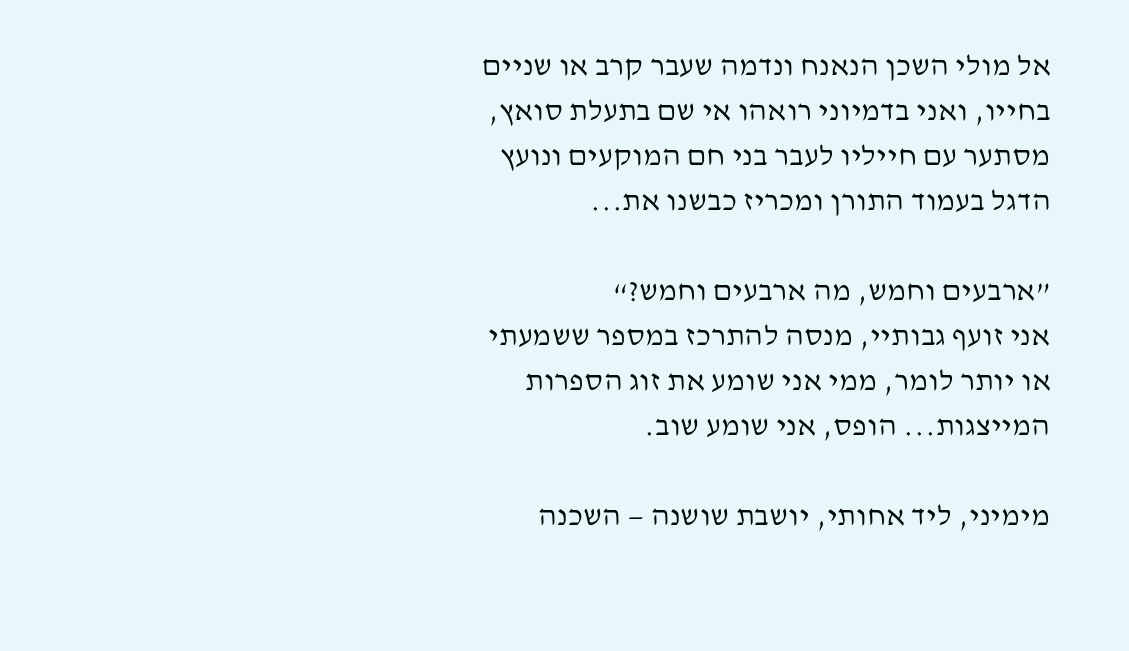אל מולי השכן הנאנח ונדמה שעבר קרב או שניים בחייו, ואני בדמיוני רואהו אי שם בתעלת סואץ, מסתער עם חייליו לעבר בני חם המוקעים ונועץ הדגל בעמוד התורן ומכריז כבשנו את...

”ארבעים וחמש, מה ארבעים וחמש?“
אני זועף גבותיי, מנסה להתרכז במספר ששמעתי או יותר לומר, ממי אני שומע את זוג הספרות המייצגות... הופס, אני שומע שוב.

מימיני, ליד אחותי, יושבת שושנה — השכנה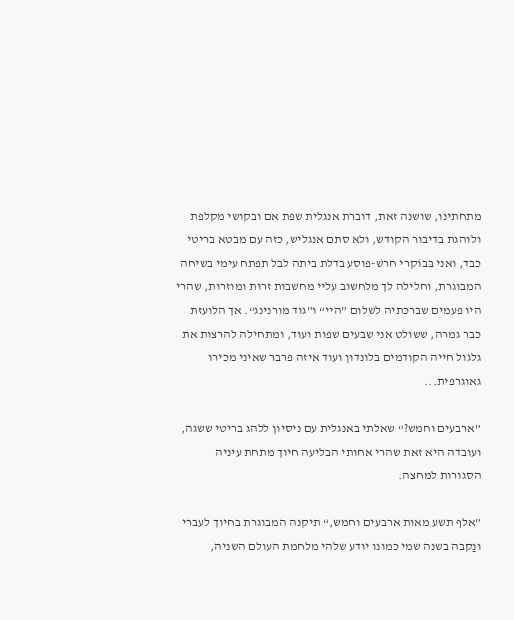מתחתינו, שושנה זאת, דוברת אנגלית שפת אם ובקושי מקלפת ולוהגת בדיבור הקודש, ולא סתם אנגליש, כזה עם מבטא בריטי כבד, ואני בּבוֹקרי חרשׁ-פוסע בדלת ביתה לבל תפתח עימי בשיחה המבוגרת, וחלילה לך מלחשוב עליי מחשבות זרות ומוזרות, שהרי היו פעמים שברכתיה לשלום ”היי“ ו”גוד מורנינג“. אך הלועזת כבר גמרה, ששולט אני שבעים שפות ועוד, ומתחילה להרצות את גלגול חייה הקודמים בלונדון ועוד איזה פרבר שאיני מכירו גאוגרפית...

”ארבעים וחמש?“ שאלתי באנגלית עם ניסיון ללהג בריטי ששגה, ועובדה היא זאת שהרי אחותי הבליעה חיוך מתחת עיניה הסגורות למחצה.

”אלף תשע מאות ארבעים וחמש,“ תיקנה המבוגרת בחיוך לעברי ונַקבה בשנה שמי כמונו יודע שלהי מלחמת העולם השניה,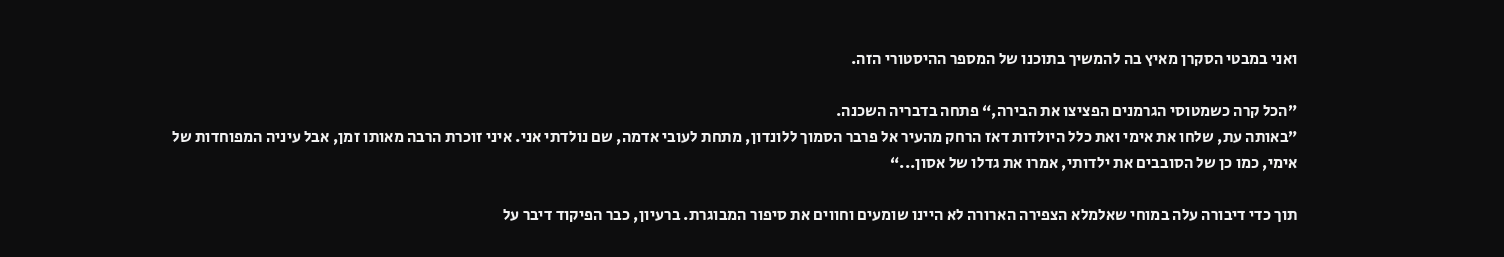ואני במבטי הסקרן מאיץ בה להמשיך בתוכנו של המספר ההיסטורי הזה.

”הכל קרה כשמטוסי הגרמנים הפציצו את הבירה,“ פתחה בדבריה השכנה.
”באותה עת, שלחו את אימי ואת כלל היולדות דאז הרחק מהעיר אל פרבר הסמוך ללונדון, מתחת לעובי אדמה, שם נולדתי אני. איני זוכרת הרבה מאותו זמן, אבל עיניה המפוחדות של אימי, כמו כן של הסובבים את ילדותי, אמרו את גדלו של אסון...“

תוך כדי דיבורה עלה במוחי שאלמלא הצפירה הארורה לא היינו שומעים וחווים את סיפור המבוגרת. ברעיון, כבר הפיקוד דיבר על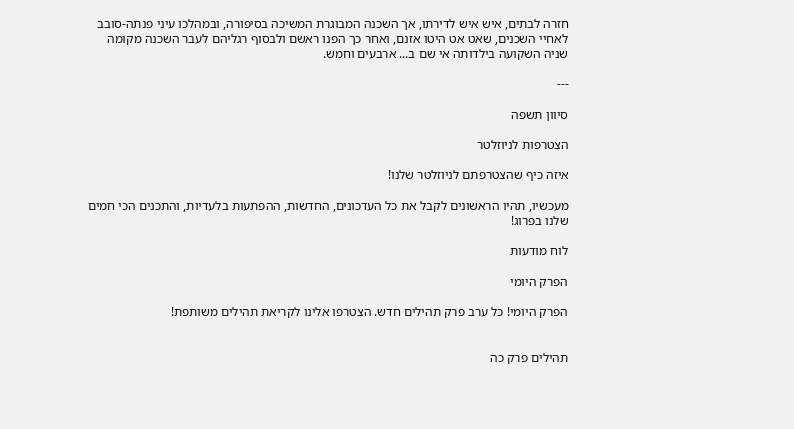חזרה לבתים, איש איש לדירתו, אך השכנה המבוגרת המשיכה בסיפורה, ובמהלכו עינִי פנתה-סובב לאחיי השכנים, שאט אט היטו אזנם, ואחר כך הפנו ראשם ולבסוף רגליהם לעבר השכנה מקומה שניה השקועה בילדותה אי שם ב... ארבעים וחמש.

---

סיוון תשפה

הצטרפות לניוזלטר

איזה כיף שהצטרפתם לניוזלטר שלנו!

מעכשיו, תהיו הראשונים לקבל את כל העדכונים, החדשות, ההפתעות בלעדיות, והתכנים הכי חמים שלנו בפרוג!

לוח מודעות

הפרק היומי

הפרק היומי! כל ערב פרק תהילים חדש. הצטרפו אלינו לקריאת תהילים משותפת!


תהילים פרק כה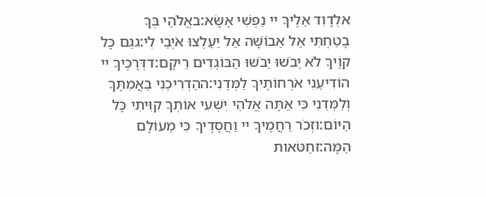אלְדָוִד אֵלֶיךָ יי נַפְשִׁי אֶשָּׂא:באֱלֹהַי בְּךָ בָטַחְתִּי אַל אֵבוֹשָׁה אַל יַעַלְצוּ אֹיְבַי לִי:גגַּם כָּל קוֶֹיךָ לֹא יֵבֹשׁוּ יֵבֹשׁוּ הַבּוֹגְדִים רֵיקָם:דדְּרָכֶיךָ יי הוֹדִיעֵנִי אֹרְחוֹתֶיךָ לַמְּדֵנִי:ההַדְרִיכֵנִי בַאֲמִתֶּךָ וְלַמְּדֵנִי כִּי אַתָּה אֱלֹהֵי יִשְׁעִי אוֹתְךָ קִוִּיתִי כָּל הַיּוֹם:וזְכֹר רַחֲמֶיךָ יי וַחֲסָדֶיךָ כִּי מֵעוֹלָם הֵמָּה:זחַטֹּאות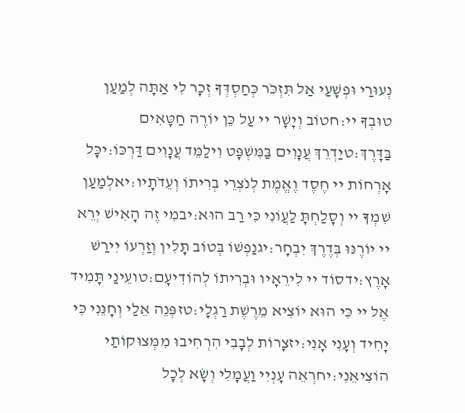נְעוּרַי וּפְשָׁעַי אַל תִּזְכֹּר כְּחַסְדְּךָ זְכָר לִי אַתָּה לְמַעַן טוּבְךָ יי:חטוֹב וְיָשָׁר יי עַל כֵּן יוֹרֶה חַטָּאִים בַּדָּרֶךְ:טיַדְרֵךְ עֲנָוִים בַּמִּשְׁפָּט וִילַמֵּד עֲנָוִים דַּרְכּוֹ:יכָּל אָרְחוֹת יי חֶסֶד וֶאֱמֶת לְנֹצְרֵי בְרִיתוֹ וְעֵדֹתָיו:יאלְמַעַן שִׁמְךָ יי וְסָלַחְתָּ לַעֲוֹנִי כִּי רַב הוּא:יבמִי זֶה הָאִישׁ יְרֵא יי יוֹרֶנּוּ בְּדֶרֶךְ יִבְחָר:יגנַפְשׁוֹ בְּטוֹב תָּלִין וְזַרְעוֹ יִירַשׁ אָרֶץ:ידסוֹד יי לִירֵאָיו וּבְרִיתוֹ לְהוֹדִיעָם:טועֵינַי תָּמִיד אֶל יי כִּי הוּא יוֹצִיא מֵרֶשֶׁת רַגְלָי:טזפְּנֵה אֵלַי וְחָנֵּנִי כִּי יָחִיד וְעָנִי אָנִי:יזצָרוֹת לְבָבִי הִרְחִיבוּ מִמְּצוּקוֹתַי הוֹצִיאֵנִי:יחרְאֵה עָנְיִי וַעֲמָלִי וְשָׂא לְכָל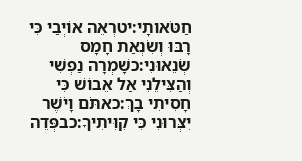חַטֹּאותָי:יטרְאֵה אוֹיְבַי כִּי רָבּוּ וְשִׂנְאַת חָמָס שְׂנֵאוּנִי:כשָׁמְרָה נַפְשִׁי וְהַצִּילֵנִי אַל אֵבוֹשׁ כִּי חָסִיתִי בָךְ:כאתֹּם וָיֹשֶׁר יִצְּרוּנִי כִּי קִוִּיתִיךָ:כבפְּדֵה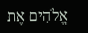אֱלֹהִים אֶת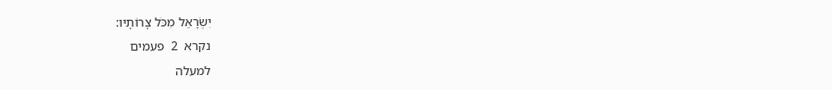יִשְׂרָאֵל מִכֹּל צָרוֹתָיו:
נקרא  2  פעמים
למעלה